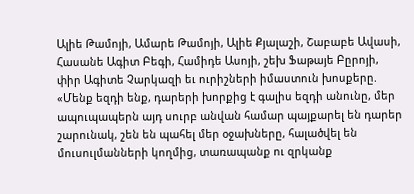Ալիե Թամոյի, Ամարե Թամոյի, Ալիե Քյալաշի, Շաբաբե Ավասի, Հասանե Ագիտ Բեգի, Համիդե Ասոյի, շեխ Ֆաթայե Բըրոյի, փիր Ագիտե Չարկազի եւ ուրիշների իմաստուն խոսքերը. «Մենք եզդի ենք, դարերի խորքից է գալիս եզդի անունը, մեր ապուպապերն այդ սուրբ անվան համար պայքարել են դարեր շարունակ, շեն են պահել մեր օջախները, հալածվել են մուսուլմանների կողմից, տառապանք ու զրկանք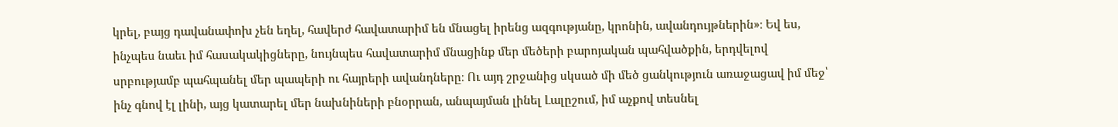կրել, բայց դավանափոխ չեն եղել, հավերժ հավատարիմ են մնացել իրենց ազգությանը, կրոնին, ավանդույթներին»։ Եվ ես, ինչպես նաեւ իմ հասակակիցները, նույնպես հավատարիմ մնացինք մեր մեծերի բարոյական պահվածքին, երդվելով սրբությամբ պահպանել մեր պապերի ու հայրերի ավանդները։ Ու այդ շրջանից սկսած մի մեծ ցանկություն առաջացավ իմ մեջ՝ ինչ գնով էլ լինի, այց կատարել մեր նախնիների բնօրրան, անպայման լինել Լալըշում, իմ աչքով տեսնել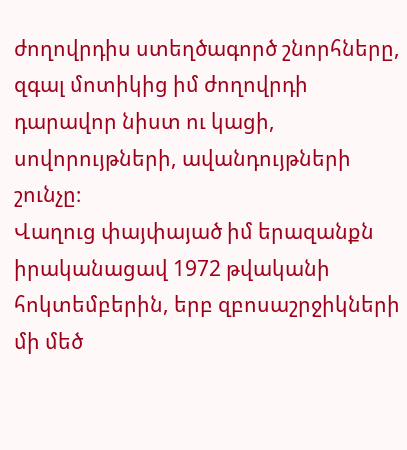ժողովրդիս ստեղծագործ շնորհները, զգալ մոտիկից իմ ժողովրդի դարավոր նիստ ու կացի, սովորույթների, ավանդույթների շունչը։
Վաղուց փայփայած իմ երազանքն իրականացավ 1972 թվականի հոկտեմբերին, երբ զբոսաշրջիկների մի մեծ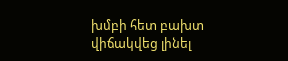խմբի հետ բախտ վիճակվեց լինել